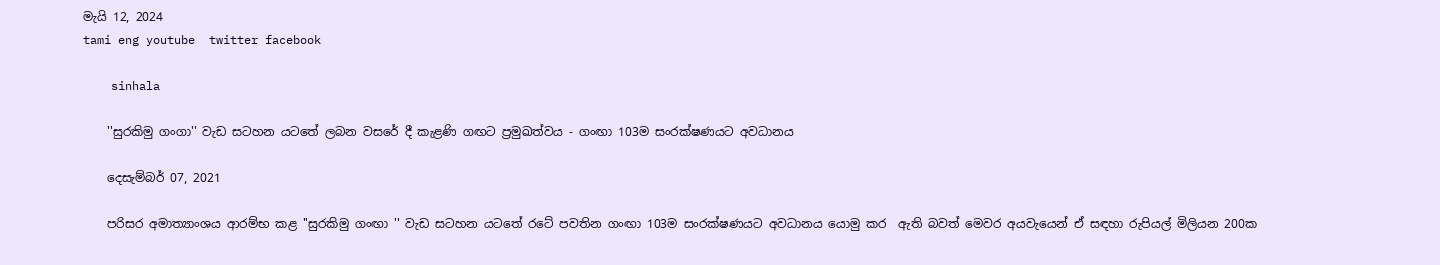මැයි 12, 2024
tami eng youtube  twitter facebook

    sinhala

    ''සුරකිමු ගංගා'' වැඩ සටහන යටතේ ලබන වසරේ දී කැළණි ගඟට ප්‍රමුඛත්වය - ගංඟා 103ම සංරක්ෂණයට අවධානය

    දෙසැම්බර් 07, 2021

    පරිසර අමාත්‍යාංශය ආරම්භ කළ ''සුරකිමු ගංඟා '' වැඩ සටහන යටතේ රටේ පවතින ගංඟා 103ම සංරක්ෂණයට අවධානය යොමු කර  ඇති බවත් මෙවර අයවැයෙන් ඒ සඳහා රුපියල් මිලියන 200ක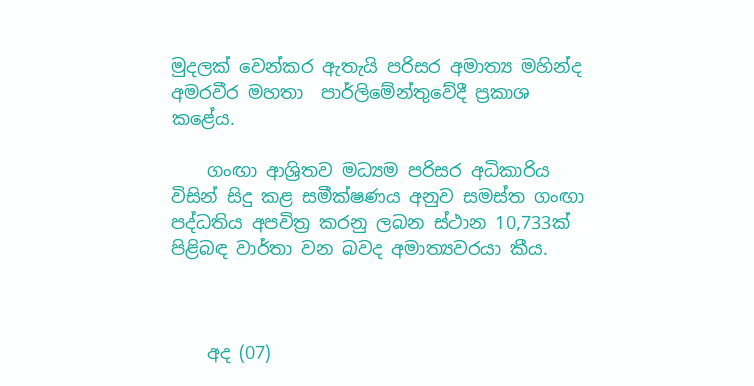මුදලක් වෙන්කර ඇතැයි පරිසර අමාත්‍ය මහින්ද අමරවීර මහතා  පාර්ලිමේන්තුවේදී ප්‍රකාශ කළේය.

    ගංඟා ආශ්‍රිතව මධ්‍යම පරිසර අධිකාරිය විසින් සිදු කළ සමීක්ෂණය අනුව සමස්ත ගංඟා පද්ධතිය අපවිත්‍ර කරනු ලබන ස්ථාන 10,733ක් පිළිබඳ වාර්තා වන බවද අමාත්‍යවරයා කීය.



    අද (07)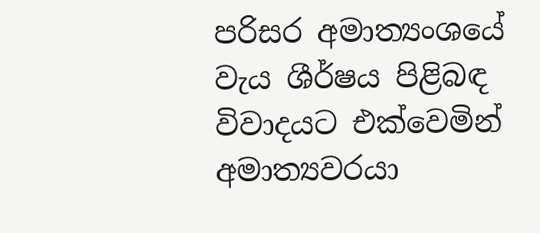පරිසර අමාත්‍යංශයේ වැය ශීර්ෂය පිළිබඳ විවාදයට එක්වෙමින් අමාත්‍යවරයා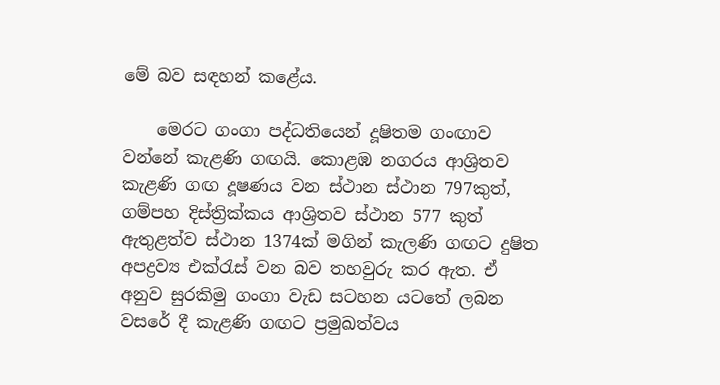මේ බව සඳහන් කළේය.

    මෙරට ගංගා පද්ධතියෙන් දූෂිතම ගංඟාව වන්නේ කැළණි ගඟයි. කොළඹ නගරය ආශ්‍රිතව කැළණි ගඟ දූෂණය වන ස්ථාන ස්ථාන 797කුත්, ගම්පහ දිස්ත්‍රික්කය ආශ්‍රිතව ස්ථාන 577 කුත් ඇතුළත්ව ස්ථාන 1374ක් මගින් කැලණි ගඟට දුෂිත අපද්‍රව්‍ය එක්රැස් වන බව තහවුරු කර ඇත. ඒ අනුව සුරකිමු ගංගා වැඩ සටහන යටතේ ලබන වසරේ දී කැළණි ගඟට ප්‍රමුඛත්වය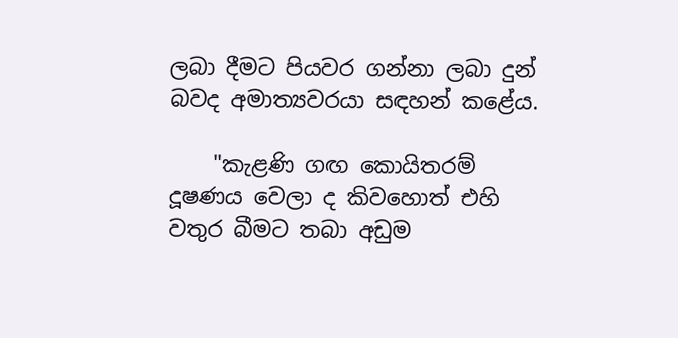ලබා දීමට පියවර ගන්නා ලබා දුන් බවද අමාත්‍යවරයා සඳහන් කළේය.

    "කැළණි ගඟ කොයිතරම් දූෂණය වෙලා ද කිවහොත් එහි වතුර බීමට තබා අඩුම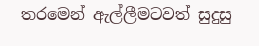තරමෙන් ඇල්ලීමටවත් සුදුසු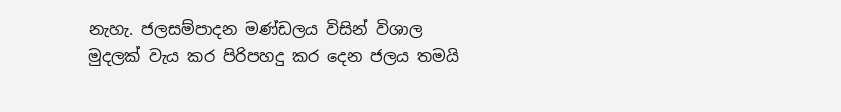නැහැ. ජලසම්පාදන මණ්ඩලය විසින් විශාල මුදලක් වැය කර පිරිපහදු කර දෙන ජලය තමයි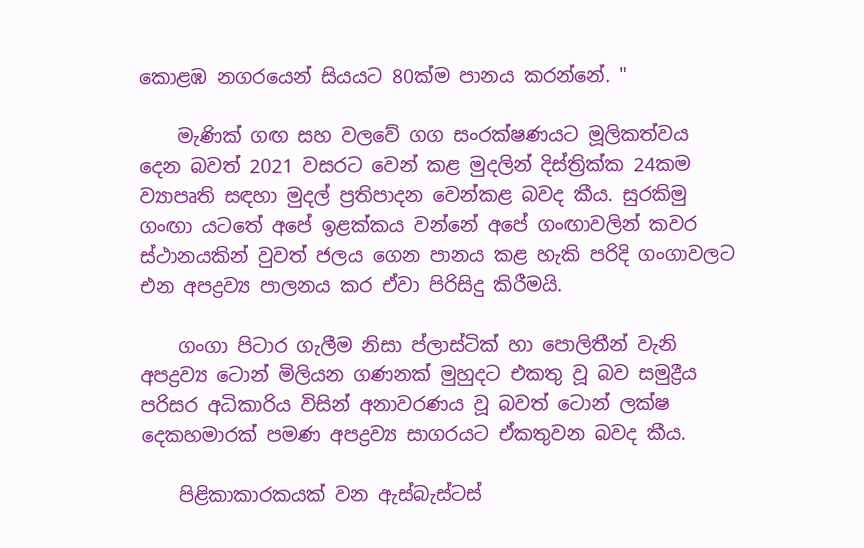කොළඹ නගරයෙන් සියයට 80ක්ම පානය කරන්නේ. "

    මැණික් ගඟ සහ වලවේ ගග සංරක්ෂණයට මූලිකත්වය දෙන බවත් 2021 වසරට වෙන් කළ මුදලින් දිස්ත්‍රික්ක 24කම ව්‍යාපෘති සඳහා මුදල් ප්‍රතිපාදන වෙන්කළ බවද කීය. සුරකිමු ගංඟා යටතේ අපේ ඉළක්කය වන්නේ අපේ ගංඟාවලින් කවර ස්ථානයකින් වුවත් ජලය ගෙන පානය කළ හැකි පරිදි ගංගාවලට එන අපද්‍රව්‍ය පාලනය කර ඒවා පිරිසිදු කිරීමයි.

    ගංගා පිටාර ගැලීම නිසා ප්ලාස්ටික් හා පොලිතීන් වැනි අපද්‍රව්‍ය ටොන් මිලියන ගණනක් මුහුදට එකතු වූ බව සමුද්‍රීය පරිසර අධිකාරිය විසින් අනාවරණය වූ බවත් ටොන් ලක්ෂ දෙකහමාරක් පමණ අපද්‍රව්‍ය සාගරයට ඒකතුවන බවද කීය.

    පිළිකාකාරකයක් වන ඇස්බැස්ටස්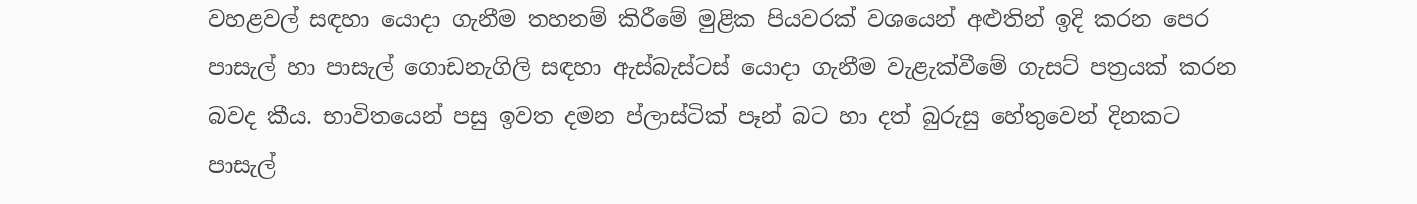වහළවල් සඳහා යොදා ගැනීම තහනම් කිරීමේ මුළික පියවරක් වශයෙන් අළුතින් ඉදි කරන පෙර පාසැල් හා පාසැල් ගොඩනැගිලි සඳහා ඇස්බැස්ටස් යොදා ගැනීම වැළැක්වීමේ ගැසට් පත්‍රයක් කරන බවද කීය. භාවිතයෙන් පසු ඉවත දමන ප්ලාස්ටික් පෑන් බට හා දත් බුරුසු හේතුවෙන් දිනකට පාසැල්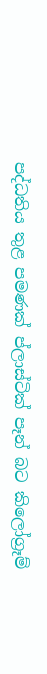පද්ධතිය තුළ පමණක් ප්ලාස්ටික් පෑන් බට කිලෝග්‍රෑම්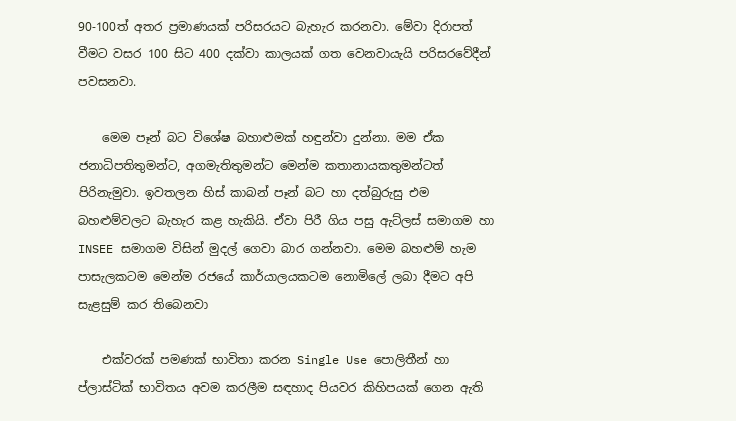90-100ත් අතර ප්‍රමාණයක් පරිසරයට බැහැර කරනවා. මේවා දිරාපත් වීමට වසර 100 සිට 400 දක්වා කාලයක් ගත වෙනවායැයි පරිසරවේදීන් පවසනවා.

    මෙම පෑන් බට විශේෂ බහාළුමක් හඳුන්වා දුන්නා. මම ඒක ජනාධිපතිතුමන්ට, අගමැතිතුමන්ට මෙන්ම කතානායකතුමන්ටත් පිරිනැමුවා. ඉවතලන හිස් කාබන් පෑන් බට හා දත්බුරුසු එම බහළුම්වලට බැහැර කළ හැකියි. ඒවා පිරී ගිය පසු ඇට්ලස් සමාගම හා INSEE සමාගම විසින් මුදල් ගෙවා බාර ගන්නවා. මෙම බහළුම් හැම පාසැලකටම මෙන්ම රජයේ කාර්යාලයකටම නොමිලේ ලබා දීමට අපි සැළසුම් කර තිබෙනවා

    එක්වරක් පමණක් භාවිතා කරන Single Use පොලිතීන් හා ප්ලාස්ටික් භාවිතය අවම කරලීම සඳහාද පියවර කිහිපයක් ගෙන ඇති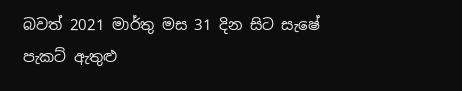බවත් 2021 මාර්තු මස 31 දින සිට සැෂේ පැකට් ඇතුළු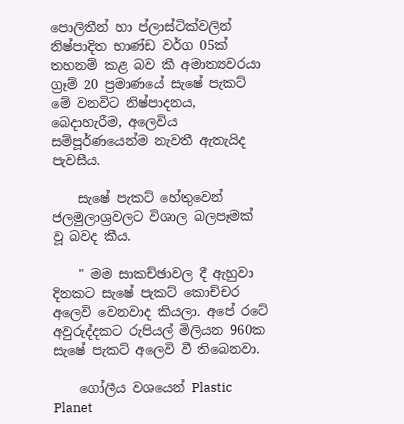පොලිතීන් හා ප්ලාස්ටික්වලින් නිෂ්පාදිත භාණ්ඩ වර්ග 05ක් තහනම් කළ බව කී අමාත්‍යවරයා ග්‍රෑම් 20 ප්‍රමාණයේ සැෂේ පැකට් මේ වනවිට නිෂ්පාදනය, බෙදාහැරීම, අලෙවිය සම්පූර්ණයෙන්ම නැවතී ඇතැයිද පැවසීය.

    සැෂේ පැකට් හේතුවෙන් ජලමුලාශ්‍රවලට විශාල බලපෑමක් වූ බවද කීය.

    " මම සාකච්ඡාවල දී ඇහුවා දිනකට සැෂේ පැකට් කොච්චර අලෙවි වෙනවාද කියලා. අපේ රටේ අවුරුද්දකට රුපියල් මිලියන 960ක සැෂේ පැකට් අලෙවි වී තිබෙනවා.

    ගෝලීය වශයෙන් Plastic Planet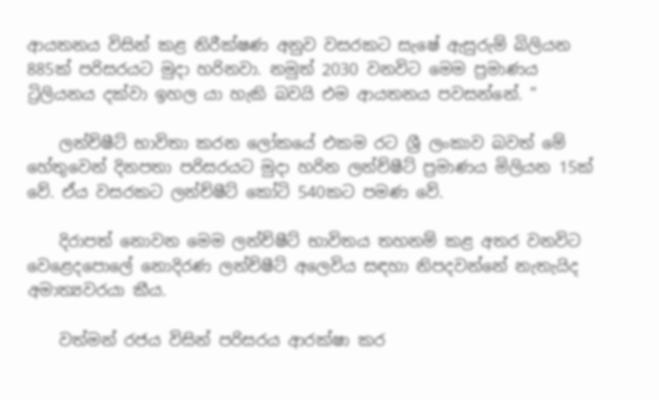ආයතනය විසින් කළ නිරීක්ෂණ අනුව වසරකට සැෂේ ඇසුරුම් බිලියන 885ක් පරිසරයට මුදා හරිනවා. නමුත් 2030 වනවිට මෙම ප්‍රමාණය ට්‍රිලියනය දක්වා ඉහල යා හැකි බවයි එම ආයතනය පවසන්නේ. "

    ලන්ච්ෂීට් භාවිතා කරන ලෝකයේ එකම රට ශ්‍රී ලංකාව බවත් මේ හේතුවෙන් දිනපතා පරිසරයට මුදා හරින ලන්ච්ෂීට් ප්‍රමාණය මිලියන 15ක් වේ. ඒය වසරකට ලන්ච්ෂීට් කෝටි 540කට පමණ වේ.

    දිරාපත් නොවන මෙම ලන්ච්ෂීට් භාවිතය තහනම් කළ අතර වනවිට වෙළෙදපොලේ නොදිරණ ලන්ච්ෂීට් අලෙවිය සඳහා නිපදවන්නේ නැතැයිද අමාත්‍යවරයා කීය.

    වත්මන් රජය විසින් පරිසරය ආරක්ෂා කර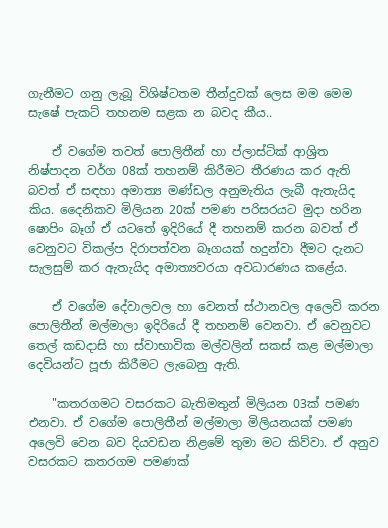ගැනීමට ගනු ලැබූ විශිෂ්ටතම තීන්දුවක් ලෙස මම මෙම සැෂේ පැකට් තහනම සළක න බවද කීය..

    ඒ වගේම තවත් පොලිතීන් හා ප්ලාස්ටික් ආශ්‍රිත නිෂ්පාදන වර්ග 08ක් තහනම් කිරීමට තීරණය කර ඇති බවත් ඒ සඳහා අමාත්‍ය මණ්ඩල අනුමැතිය ලැබී ඇතැයිද කිය. දෛනිකව මිලියන 20ක් පමණ පරිසරයට මුදා හරින ෂොපිං බෑග් ඒ යටතේ ඉදිරියේ දී තහනම් කරන බවත් ඒ වෙනුවට විකල්ප දිරාපත්වන බෑගයක් හදුන්වා දීමට දැනට සැලසුම් කර ඇතැයිද අමාත්‍යවරයා අවධාරණය කළේය.

    ඒ වගේම දේවාලවල හා වෙනත් ස්ථානවල අලෙවි කරන පොලිතීන් මල්මාලා ඉදිරියේ දී තහනම් වෙනවා. ඒ වෙනුවට තෙල් කඩදාසි හා ස්වාභාවික මල්වලින් සකස් කළ මල්මාලා දෙවියන්ට පූජා කිරීමට ලැබෙනු ඇති.

    "කතරගමට වසරකට බැතිමතුන් මිලියන 03ක් පමණ එනවා. ඒ වගේම පොලිතීන් මල්මාලා මිලියනයක් පමණ අලෙවි වෙන බව දියවඩන නිළමේ තුමා මට කිව්වා. ඒ අනුව වසරකට කතරගම පමණක්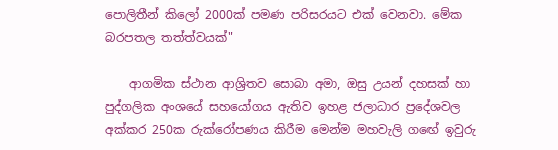පොලිතීන් කිලෝ 2000ක් පමණ පරිසරයට එක් වෙනවා. මේක බරපතල තත්ත්වයක්"

    ආගමික ස්ථාන ආශ්‍රිතව සොබා අමා, ඔසු උයන් දහසක් හා පුද්ගලික අංශයේ සහයෝගය ඇතිව ඉහළ ජලාධාර ප්‍රදේශවල අක්කර 250ක රුක්රෝපණය කිරීම මෙන්ම මහවැලි ගඟේ ඉවුරු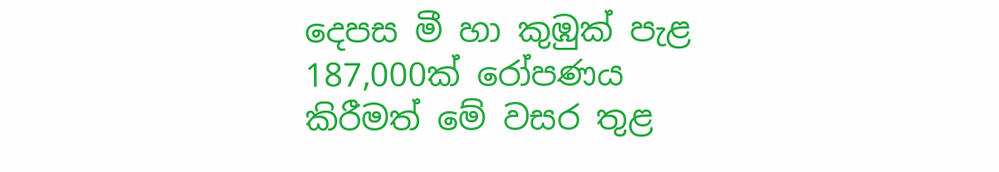දෙපස මී හා කුඹුක් පැළ 187,000ක් රෝපණය කිරීමත් මේ වසර තුළ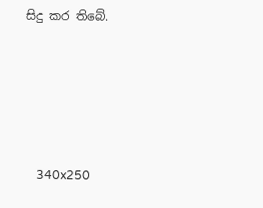සිදු කර තිබේ.





    340x250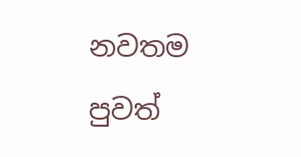නවතම පුවත්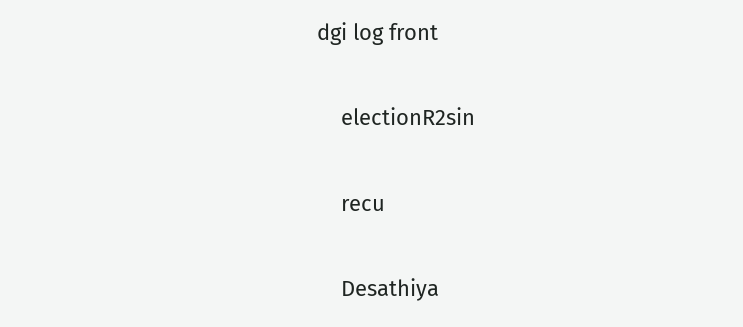dgi log front

    electionR2sin

    recu

    Desathiya